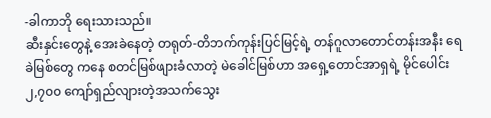-ခါကာဘို ရေးသားသည်။
ဆီးနှင်းတွေနဲ့ အေးခဲနေတဲ့ တရုတ်-တိဘက်ကုန်းပြင်မြင့်ရဲ့ တန်ဂူလာတောင်တန်းအနီး ရေခဲမြစ်တွေ ကနေ စတင်မြစ်ဖျားခံလာတဲ့ မဲခေါင်မြစ်ဟာ အရှေ့တောင်အာရှရဲ့ မိုင်ပေါင်း ၂,၇၀၀ ကျော်ရှည်လျားတဲ့အသက်သွေး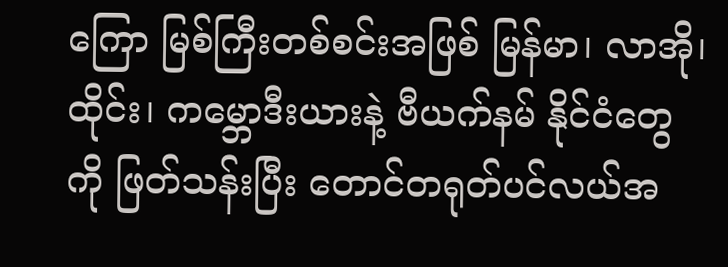ကြော မြစ်ကြီးတစ်စင်းအဖြစ် မြန်မာ၊ လာအို၊ ထိုင်း၊ ကမ္ဘောဒီးယားနဲ့ ဗီယက်နမ် နိုင်ငံတွေကို ဖြတ်သန်းပြီး တောင်တရုတ်ပင်လယ်အ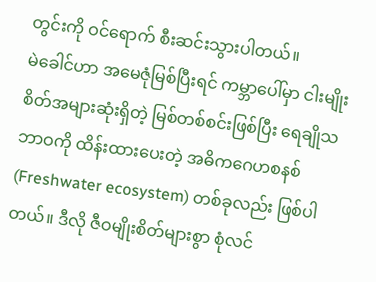တွင်းကို ဝင်ရောက် စီးဆင်းသွားပါတယ်။
မဲခေါင်ဟာ အမေဇုံမြစ်ပြီးရင် ကမ္ဘာပေါ်မှာ ငါးမျိုးစိတ်အများဆုံးရှိတဲ့ မြစ်တစ်စင်းဖြစ်ပြီး ရေချိုသဘာဝကို ထိန်းထားပေးတဲ့ အဓိကဂေဟစနစ် (Freshwater ecosystem) တစ်ခုလည်း ဖြစ်ပါတယ်။ ဒီလို ဇီဝမျိုးစိတ်များစွာ စုံလင်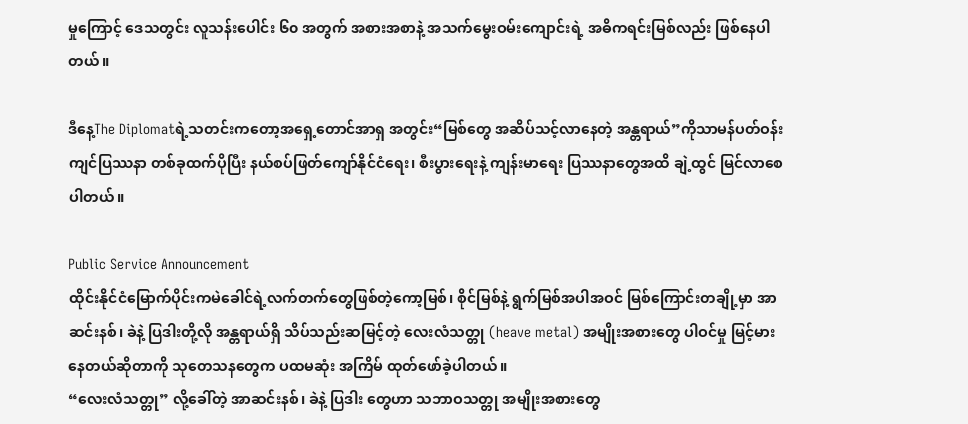မှုကြောင့် ဒေသတွင်း လူသန်းပေါင်း ၆၀ အတွက် အစားအစာနဲ့ အသက်မွေးဝမ်းကျောင်းရဲ့ အဓိကရင်းမြစ်လည်း ဖြစ်နေပါတယ်။

ဒီနေ့The Diplomatရဲ့သတင်းကတော့အရှေ့တောင်အာရှ အတွင်း“မြစ်တွေ အဆိပ်သင့်လာနေတဲ့ အန္တရာယ်”ကိုသာမန်ပတ်ဝန်းကျင်ပြဿနာ တစ်ခုထက်ပိုပြီး နယ်စပ်ဖြတ်ကျော်နိုင်ငံရေး၊ စီးပွားရေးနဲ့ ကျန်းမာရေး ပြဿနာတွေအထိ ချဲ့ထွင် မြင်လာစေပါတယ်။

Public Service Announcement
ထိုင်းနိုင်ငံမြောက်ပိုင်းကမဲခေါင်ရဲ့လက်တက်တွေဖြစ်တဲ့ကော့မြစ်၊ စိုင်မြစ်နဲ့ ရွက်မြစ်အပါအဝင် မြစ်ကြောင်းတချို့မှာ အာဆင်းနစ်၊ ခဲနဲ့ ပြဒါးတို့လို အန္တရာယ်ရှိ သိပ်သည်းဆမြင့်တဲ့ လေးလံသတ္တု (heave metal) အမျိုးအစားတွေ ပါဝင်မှု မြင့်မားနေတယ်ဆိုတာကို သုတေသနတွေက ပထမဆုံး အကြိမ် ထုတ်ဖော်ခဲ့ပါတယ်။
“လေးလံသတ္တု” လို့ခေါ်တဲ့ အာဆင်းနစ်၊ ခဲနဲ့ ပြဒါး တွေဟာ သဘာဝသတ္တု အမျိုးအစားတွေ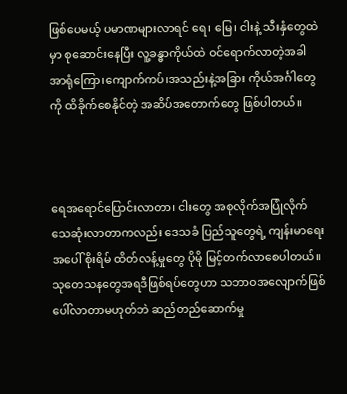ဖြစ်ပေမယ့် ပမာဏများလာရင် ရေ၊ မြေ၊ ငါးနဲ့ သီးနှံတွေထဲမှာ စုဆောင်းနေပြီး လူ့ခန္ဓာကိုယ်ထဲ ဝင်ရောက်လာတဲ့အခါ အာရုံကြော၊ကျောက်ကပ်၊အသည်းနဲ့အခြား ကိုယ်အင်္ဂါတွေကို ထိခိုက်စေနိုင်တဲ့ အဆိပ်အတောက်တွေ ဖြစ်ပါတယ်။



ရေအရောင်ပြောင်းလာတာ၊ ငါးတွေ အစုလိုက်အပြုံလိုက် သေဆုံးလာတာကလည်း ဒေသခံ ပြည်သူတွေရဲ့ ကျန်းမာရေးအပေါ် စိုးရိမ် ထိတ်လန့်မှုတွေ ပိုမို မြင့်တက်လာစေပါတယ်။
သုတေသနတွေအရဒီဖြစ်ရပ်တွေဟာ သဘာဝအလျောက်ဖြစ်ပေါ်လာတာမဟုတ်ဘဲ ဆည်တည်ဆောက်မှု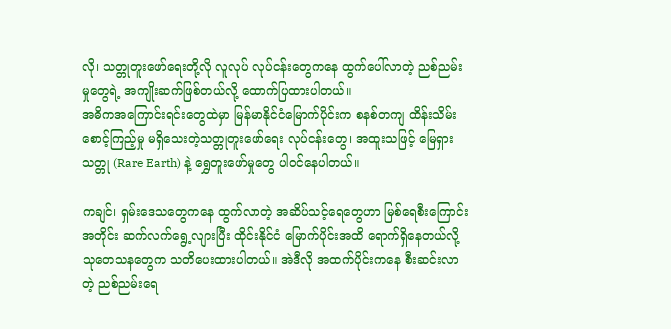လို၊ သတ္တုတူးဖော်ရေးတို့လို လူလုပ် လုပ်ငန်းတွေကနေ ထွက်ပေါ်လာတဲ့ ညစ်ညမ်းမှုတွေရဲ့ အကျိုးဆက်ဖြစ်တယ်လို့ ထောက်ပြထားပါတယ်။
အဓိကအကြောင်းရင်းတွေထဲမှာ မြန်မာနိုင်ငံမြောက်ပိုင်းက စနစ်တကျ ထိန်းသိမ်းစောင့်ကြည့်မှု မရှိသေးတဲ့သတ္တုတူးဖော်ရေး လုပ်ငန်းတွေ၊ အထူးသဖြင့် မြေရှားသတ္တု (Rare Earth) နဲ့ ရွှေတူးဖော်မှုတွေ ပါဝင်နေပါတယ်။

ကချင်၊ ရှမ်းဒေသတွေကနေ ထွက်လာတဲ့ အဆိပ်သင့်ရေတွေဟာ မြစ်ရေစီးကြောင်းအတိုင်း ဆက်လက်ရွေ့လျားပြီး ထိုင်းနိုင်ငံ မြောက်ပိုင်းအထိ ရောက်ရှိနေတယ်လို့ သုတေသနတွေက သတိပေးထားပါတယ်။ အဲဒီလို အထက်ပိုင်းကနေ စီးဆင်းလာတဲ့ ညစ်ညမ်းရေ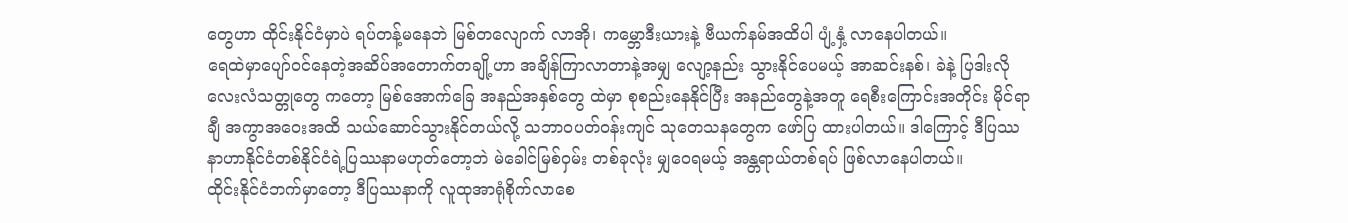တွေဟာ ထိုင်းနိုင်ငံမှာပဲ ရပ်တန့်မနေဘဲ မြစ်တလျောက် လာအို၊ ကမ္ဘောဒီးယားနဲ့ ဗီယက်နမ်အထိပါ ပျံ့နှံ့ လာနေပါတယ်။
ရေထဲမှာပျော်ဝင်နေတဲ့အဆိပ်အတောက်တချို့ဟာ အချိန်ကြာလာတာနဲ့အမျှ လျော့နည်း သွားနိုင်ပေမယ့် အာဆင်းနစ်၊ ခဲနဲ့ ပြဒါးလို လေးလံသတ္တုတွေ ကတော့ မြစ်အောက်ခြေ အနည်အနှစ်တွေ ထဲမှာ စုစည်းနေနိုင်ပြီး အနည်တွေနဲ့အတူ ရေစီးကြောင်းအတိုင်း မိုင်ရာချီ အကွာအဝေးအထိ သယ်ဆောင်သွားနိုင်တယ်လို့ သဘာဝပတ်ဝန်းကျင် သုတေသနတွေက ဖော်ပြ ထားပါတယ်။ ဒါကြောင့် ဒီပြဿနာဟာနိုင်ငံတစ်နိုင်ငံရဲ့ပြဿနာမဟုတ်တော့ဘဲ မဲခေါင်မြစ်ဝှမ်း တစ်ခုလုံး မျှဝေရမယ့် အန္တရာယ်တစ်ရပ် ဖြစ်လာနေပါတယ်။
ထိုင်းနိုင်ငံဘက်မှာတော့ ဒီပြဿနာကို လူထုအာရုံစိုက်လာစေ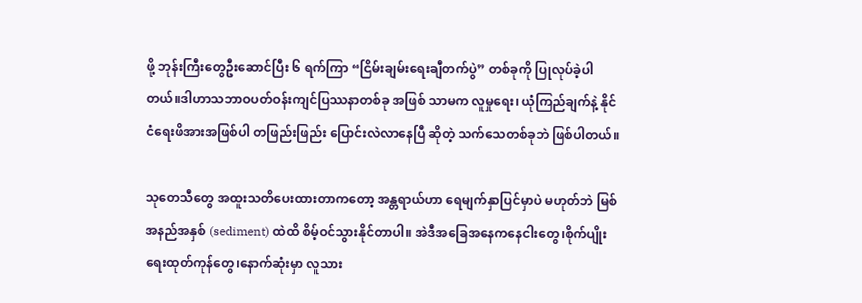ဖို့ ဘုန်းကြီးတွေဦးဆောင်ပြီး ၆ ရက်ကြာ “ငြိမ်းချမ်းရေးချီတက်ပွဲ” တစ်ခုကို ပြုလုပ်ခဲ့ပါတယ်။ဒါဟာသဘာဝပတ်ဝန်းကျင်ပြဿနာတစ်ခု အဖြစ် သာမက လူမှုရေး၊ ယုံကြည်ချက်နဲ့ နိုင်ငံရေးဖိအားအဖြစ်ပါ တဖြည်းဖြည်း ပြောင်းလဲလာနေပြီ ဆိုတဲ့ သက်သေတစ်ခုဘဲ ဖြစ်ပါတယ်။

သုတေသီတွေ အထူးသတိပေးထားတာကတော့ အန္တရာယ်ဟာ ရေမျက်နှာပြင်မှာပဲ မဟုတ်ဘဲ မြစ်အနည်အနှစ် (sediment) ထဲထိ စိမ့်ဝင်သွားနိုင်တာပါ။ အဲဒီအခြေအနေကနေငါးတွေ၊စိုက်ပျိုးရေးထုတ်ကုန်တွေ၊နောက်ဆုံးမှာ လူသား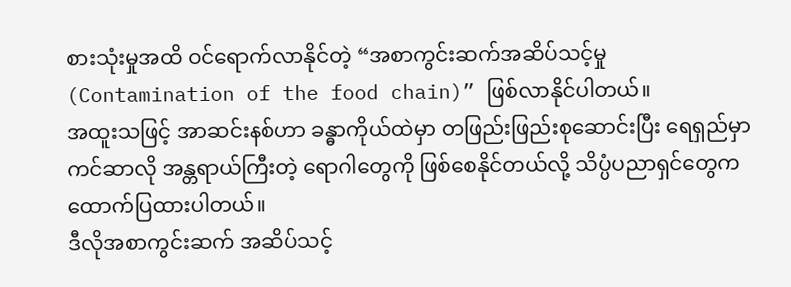စားသုံးမှုအထိ ဝင်ရောက်လာနိုင်တဲ့ “အစာကွင်းဆက်အဆိပ်သင့်မှု (Contamination of the food chain)” ဖြစ်လာနိုင်ပါတယ်။
အထူးသဖြင့် အာဆင်းနစ်ဟာ ခန္ဓာကိုယ်ထဲမှာ တဖြည်းဖြည်းစုဆောင်းပြီး ရေရှည်မှာ ကင်ဆာလို အန္တရာယ်ကြီးတဲ့ ရောဂါတွေကို ဖြစ်စေနိုင်တယ်လို့ သိပ္ပံပညာရှင်တွေက ထောက်ပြထားပါတယ်။
ဒီလိုအစာကွင်းဆက် အဆိပ်သင့်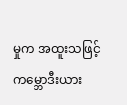မှုက အထူးသဖြင့် ကမ္ဘောဒီးယား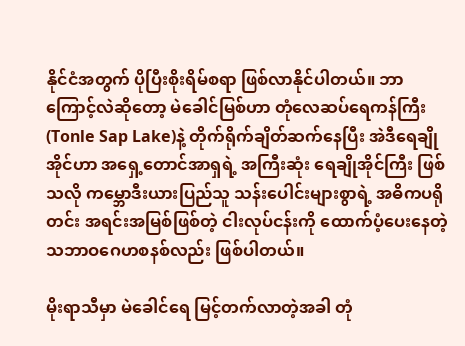နိုင်ငံအတွက် ပိုပြီးစိုးရိမ်စရာ ဖြစ်လာနိုင်ပါတယ်။ ဘာကြောင့်လဲဆိုတော့ မဲခေါင်မြစ်ဟာ တုံလေဆပ်ရေကန်ကြီး (Tonle Sap Lake)နဲ့ တိုက်ရိုက်ချိတ်ဆက်နေပြီး အဲဒီရေချိုအိုင်ဟာ အရှေ့တောင်အာရှရဲ့ အကြီးဆုံး ရေချိုအိုင်ကြီး ဖြစ်သလို ကမ္ဘောဒီးယားပြည်သူ သန်းပေါင်းများစွာရဲ့ အဓိကပရိုတင်း အရင်းအမြစ်ဖြစ်တဲ့ ငါးလုပ်ငန်းကို ထောက်ပံ့ပေးနေတဲ့ သဘာဝဂေဟစနစ်လည်း ဖြစ်ပါတယ်။

မိုးရာသီမှာ မဲခေါင်ရေ မြင့်တက်လာတဲ့အခါ တုံ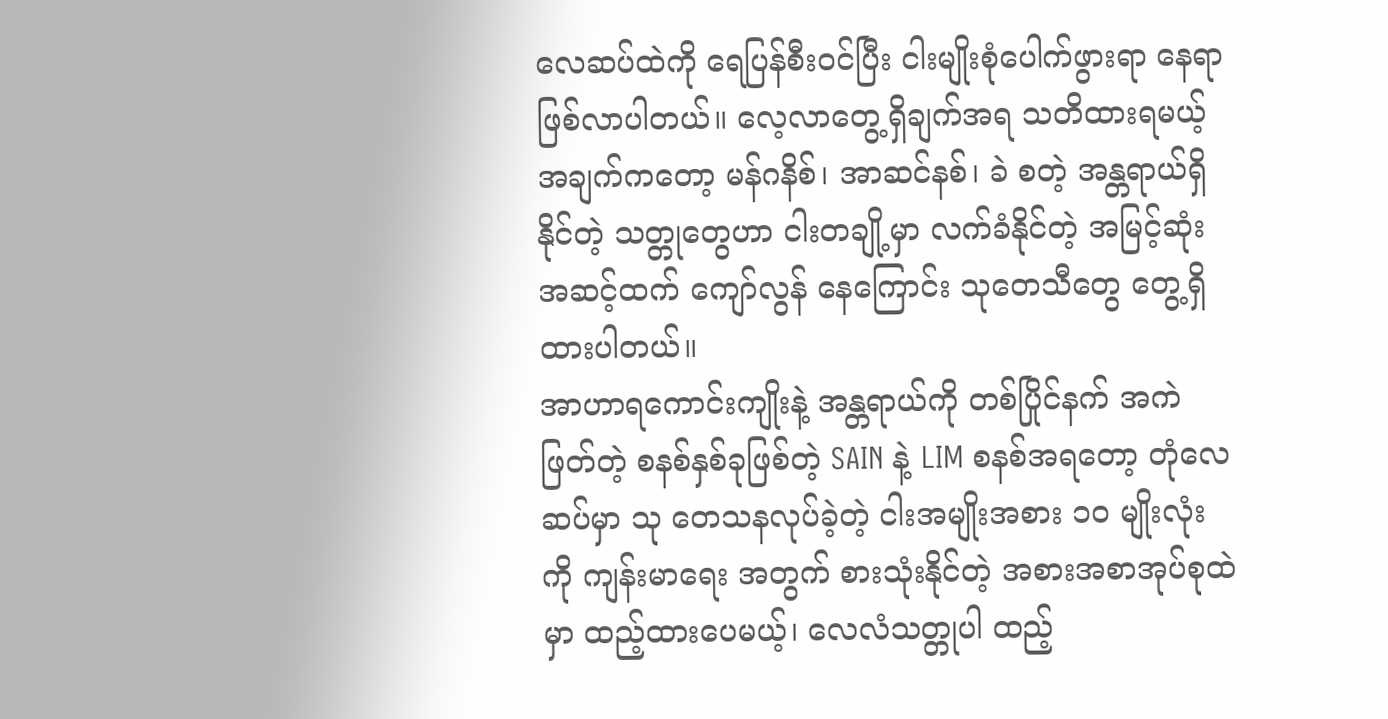လေဆပ်ထဲကို ရေပြန်စီးဝင်ပြီး ငါးမျိုးစုံပေါက်ဖွားရာ နေရာဖြစ်လာပါတယ်။ လေ့လာတွေ့ရှိချက်အရ သတိထားရမယ့်အချက်ကတော့ မန်ဂနိစ်၊ အာဆင်နစ်၊ ခဲ စတဲ့ အန္တရာယ်ရှိနိုင်တဲ့ သတ္တုတွေဟာ ငါးတချို့မှာ လက်ခံနိုင်တဲ့ အမြင့်ဆုံးအဆင့်ထက် ကျော်လွန် နေကြောင်း သုတေသီတွေ တွေ့ရှိထားပါတယ်။
အာဟာရကောင်းကျိုးနဲ့ အန္တရာယ်ကို တစ်ပြိုင်နက် အကဲဖြတ်တဲ့ စနစ်နှစ်ခုဖြစ်တဲ့ SAIN နဲ့ LIM စနစ်အရတော့ တုံလေဆပ်မှာ သု တေသနလုပ်ခဲ့တဲ့ ငါးအမျိုးအစား ၁၀ မျိုးလုံးကို ကျန်းမာရေး အတွက် စားသုံးနိုင်တဲ့ အစားအစာအုပ်စုထဲမှာ ထည့်ထားပေမယ့်၊ လေလံသတ္တုပါ ထည့်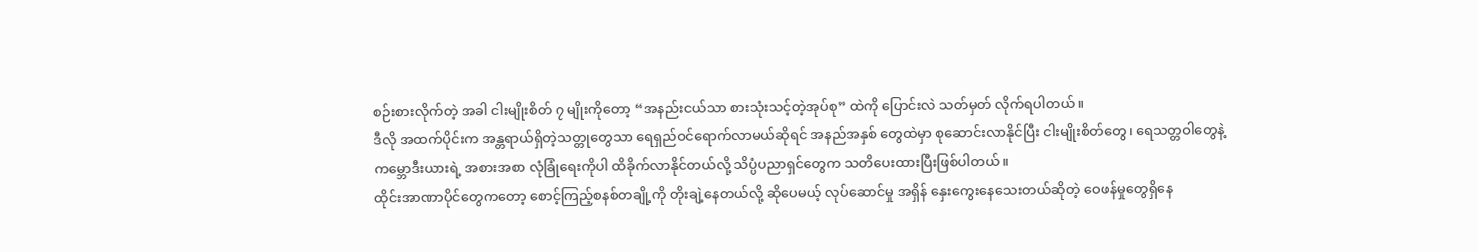စဉ်းစားလိုက်တဲ့ အခါ ငါးမျိုးစိတ် ၇ မျိုးကိုတော့ “အနည်းငယ်သာ စားသုံးသင့်တဲ့အုပ်စု” ထဲကို ပြောင်းလဲ သတ်မှတ် လိုက်ရပါတယ်။
ဒီလို အထက်ပိုင်းက အန္တရာယ်ရှိတဲ့သတ္တုတွေသာ ရေရှည်ဝင်ရောက်လာမယ်ဆိုရင် အနည်အနှစ် တွေထဲမှာ စုဆောင်းလာနိုင်ပြီး ငါးမျိုးစိတ်တွေ၊ ရေသတ္တဝါတွေနဲ့ ကမ္ဘောဒီးယားရဲ့ အစားအစာ လုံခြုံရေးကိုပါ ထိခိုက်လာနိုင်တယ်လို့ သိပ္ပံပညာရှင်တွေက သတိပေးထားပြီးဖြစ်ပါတယ်။
ထိုင်းအာဏာပိုင်တွေကတော့ စောင့်ကြည့်စနစ်တချို့ကို တိုးချဲ့နေတယ်လို့ ဆိုပေမယ့် လုပ်ဆောင်မှု အရှိန် နှေးကွေးနေသေးတယ်ဆိုတဲ့ ဝေဖန်မှုတွေရှိနေ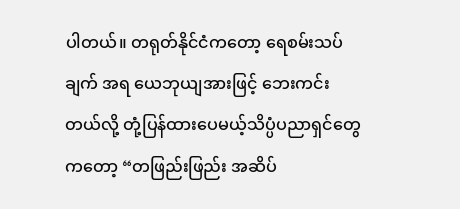ပါတယ်။ တရုတ်နိုင်ငံကတော့ ရေစမ်းသပ်ချက် အရ ယေဘုယျအားဖြင့် ဘေးကင်းတယ်လို့ တုံ့ပြန်ထားပေမယ့်သိပ္ပံပညာရှင်တွေကတော့ “တဖြည်းဖြည်း အဆိပ်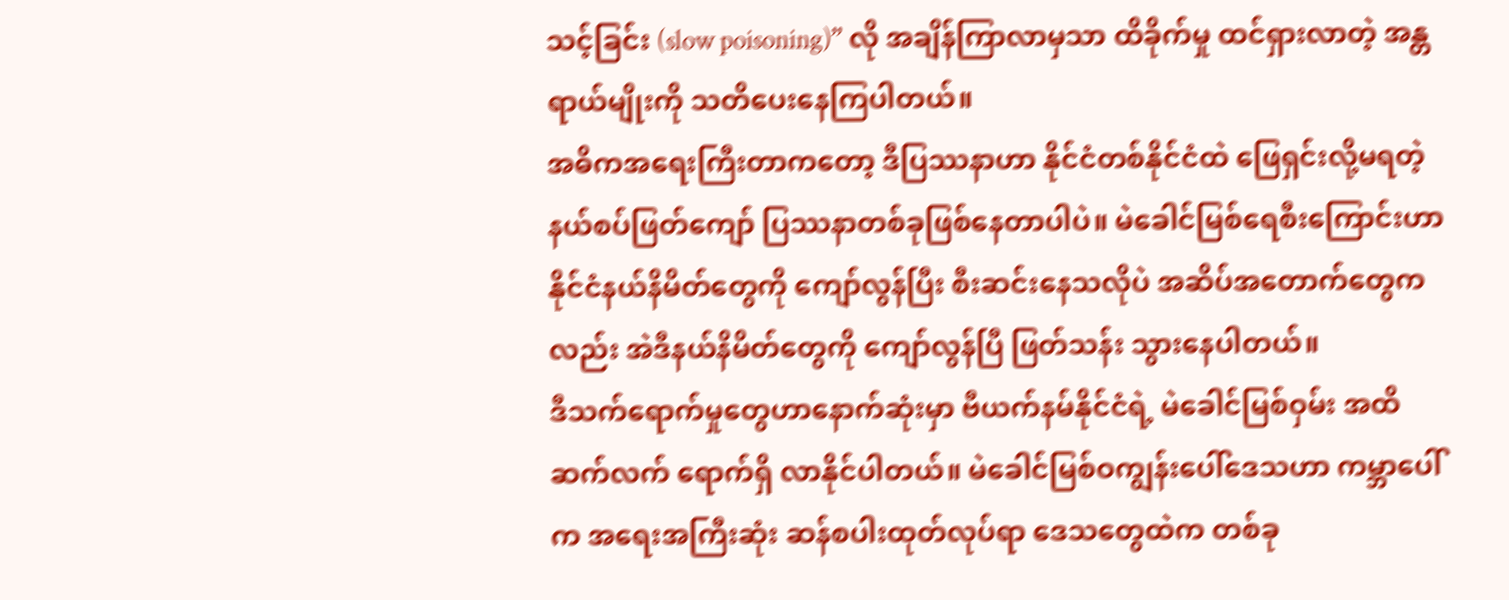သင့်ခြင်း (slow poisoning)” လို အချိန်ကြာလာမှသာ ထိခိုက်မှု ထင်ရှားလာတဲ့ အန္တရာယ်မျိုးကို သတိပေးနေကြပါတယ်။
အဓိကအရေးကြီးတာကတော့ ဒီပြဿနာဟာ နိုင်ငံတစ်နိုင်ငံထဲ ဖြေရှင်းလို့မရတဲ့ နယ်စပ်ဖြတ်ကျော် ပြဿနာတစ်ခုဖြစ်နေတာပါပဲ။ မဲခေါင်မြစ်ရေစီးကြောင်းဟာ နိုင်ငံနယ်နိမိတ်တွေကို ကျော်လွန်ပြီး စီးဆင်းနေသလိုပဲ အဆိပ်အတောက်တွေကလည်း အဲဒီနယ်နိမိတ်တွေကို ကျော်လွန်ပြီ ဖြတ်သန်း သွားနေပါတယ်။
ဒီသက်ရောက်မှုတွေဟာနောက်ဆုံးမှာ ဗီယက်နမ်နိုင်ငံရဲ့ မဲခေါင်မြစ်ဝှမ်း အထိ ဆက်လက် ရောက်ရှိ လာနိုင်ပါတယ်။ မဲခေါင်မြစ်ဝကျွန်းပေါ်ဒေသဟာ ကမ္ဘာပေါ်က အရေးအကြီးဆုံး ဆန်စပါးထုတ်လုပ်ရာ ဒေသတွေထဲက တစ်ခု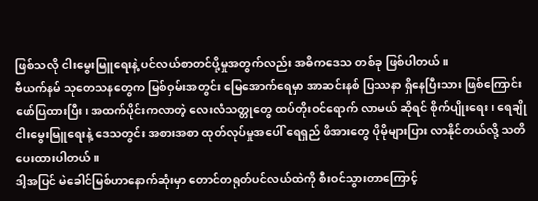ဖြစ်သလို ငါးမွေးမြူရေးနဲ့ ပင်လယ်စာတင်ပို့မှုအတွက်လည်း အဓိကဒေသ တစ်ခု ဖြစ်ပါတယ်။
ဗီယက်နမ် သုတေသနတွေက မြစ်ဝှမ်းအတွင်း မြေအောက်ရေမှာ အာဆင်းနစ် ပြဿနာ ရှိနေပြီးသား ဖြစ်ကြောင်း ဖော်ပြထားပြီး၊ အထက်ပိုင်းကလာတဲ့ လေးလံသတ္တုတွေ ထပ်တိုးဝင်ရောက် လာမယ် ဆိုရင် စိုက်ပျိုးရေး၊ ရေချိုငါးမွေးမြူရေးနဲ့ ဒေသတွင်း အစားအစာ ထုတ်လုပ်မှုအပေါ် ရေရှည် ဖိအားတွေ ပိုမိုများပြား လာနိုင်တယ်လို့ သတိပေးထားပါတယ်။
ဒါ့အပြင် မဲခေါင်မြစ်ဟာနောက်ဆုံးမှာ တောင်တရုတ်ပင်လယ်ထဲကို စီးဝင်သွားတာကြောင့်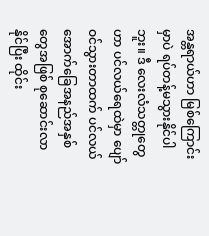အန္တရာယ်ဟာ မြစ်ကြောင်းမှာပဲ ရပ်တန့်မသွားနိုင်ပါဘူး။ ဒီ လေးလံသတ္တုတွေဟာ ပင်လယ်ရေထဲမှာ ပျော်ဝင်သွားတာထက် ပင်လယ်အောက်ခြေအနည်အနှစ်တွေအဖြစ် စုဆောင်းလာနိုင်ပြီး ထိုင်း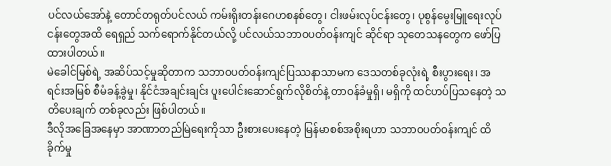ပင်လယ်အော်နဲ့ တောင်တရုတ်ပင်လယ် ကမ်းရိုးတန်းဂေဟစနစ်တွေ၊ ငါးဖမ်းလုပ်ငန်းတွေ၊ ပုစွန်မွေးမြူရေးလုပ်ငန်းတွေအထိ ရေရှည် သက်ရောက်နိုင်တယ်လို့ ပင်လယ်သဘာဝပတ်ဝန်းကျင် ဆိုင်ရာ သုတေသနတွေက ဖော်ပြထားပါတယ်။
မဲခေါင်မြစ်ရဲ့ အဆိပ်သင့်မှုဆိုတာက သဘာဝပတ်ဝန်းကျင်ပြဿနာသာမက ဒေသတစ်ခုလုံးရဲ့ စီးပွားရေး၊ အရင်းအမြစ် စီမံခန့်ခွဲမှု၊ နိုင်ငံအချင်းချင်း ပူးပေါင်းဆောင်ရွက်လိုစိတ်နဲ့ တာဝန်ခံမှုရှိ၊ မရှိကို ထင်ဟပ်ပြသနေတဲ့ သတိပေးချက် တစ်ခုလည်း ဖြစ်ပါတယ်။
ဒီလိုအခြေအနေမှာ အာဏာတည်မြဲရေးကိုသာ ဦးစားပေးနေတဲ့ မြန်မာစစ်အစိုးရဟာ သဘာဝပတ်ဝန်းကျင် ထိခိုက်မှု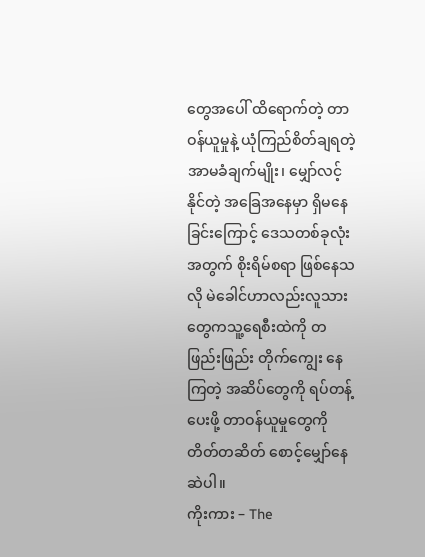တွေအပေါ် ထိရောက်တဲ့ တာဝန်ယူမှုနဲ့ ယုံကြည်စိတ်ချရတဲ့ အာမခံချက်မျိုး၊ မျှော်လင့်နိုင်တဲ့ အခြေအနေမှာ ရှိမနေခြင်းကြောင့် ဒေသတစ်ခုလုံး အတွက် စိုးရိမ်စရာ ဖြစ်နေသလို မဲခေါင်ဟာလည်းလူသားတွေကသူ့ရေစီးထဲကို တဖြည်းဖြည်း တိုက်ကျွေး နေကြတဲ့ အဆိပ်တွေကို ရပ်တန့်ပေးဖို့ တာဝန်ယူမှုတွေကို တိတ်တဆိတ် စောင့်မျှော်နေဆဲပါ။
ကိုးကား – The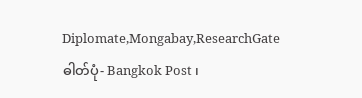Diplomate,Mongabay,ResearchGate
ဓါတ်ပုံ- Bangkok Post ၊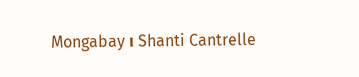Mongabay ၊ Shanti Cantrelle